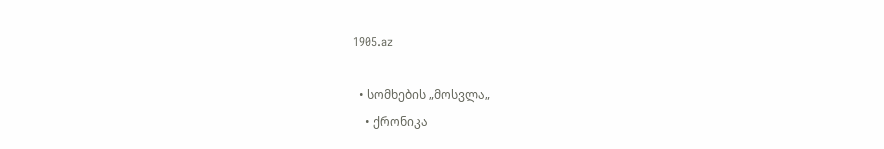1905.az

  • სომხების „მოსვლა„
    • ქრონიკა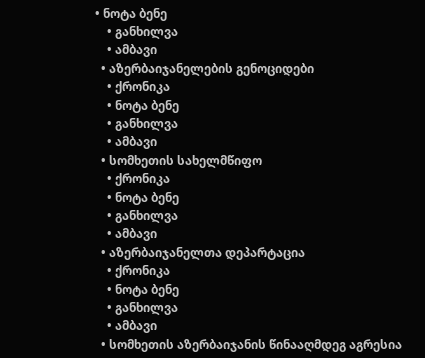• ნოტა ბენე
    • განხილვა
    • ამბავი
  • აზერბაიჯანელების გენოციდები
    • ქრონიკა
    • ნოტა ბენე
    • განხილვა
    • ამბავი
  • სომხეთის სახელმწიფო
    • ქრონიკა
    • ნოტა ბენე
    • განხილვა
    • ამბავი
  • აზერბაიჯანელთა დეპარტაცია
    • ქრონიკა
    • ნოტა ბენე
    • განხილვა
    • ამბავი
  • სომხეთის აზერბაიჯანის წინააღმდეგ აგრესია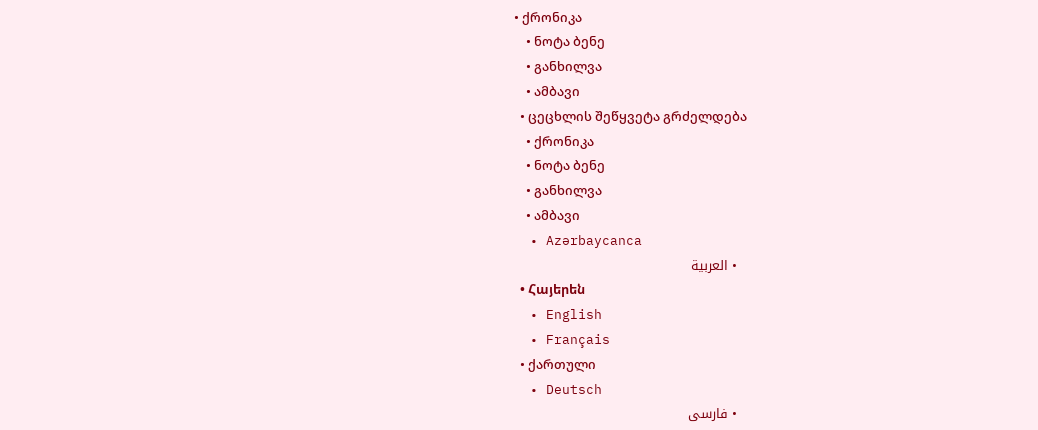• ქრონიკა
    • ნოტა ბენე
    • განხილვა
    • ამბავი
  • ცეცხლის შეწყვეტა გრძელდება
    • ქრონიკა
    • ნოტა ბენე
    • განხილვა
    • ამბავი
  • Azərbaycanca
  • العربية
  • Հայերեն
  • English
  • Français
  • ქართული
  • Deutsch
  • فارسی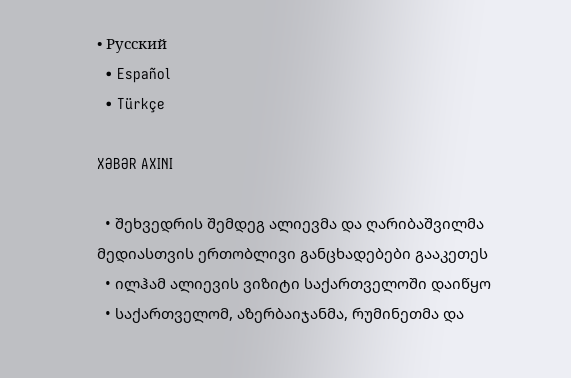• Русский
  • Español
  • Türkçe

XƏBƏR AXINI

  • შეხვედრის შემდეგ ალიევმა და ღარიბაშვილმა მედიასთვის ერთობლივი განცხადებები გააკეთეს
  • ილჰამ ალიევის ვიზიტი საქართველოში დაიწყო
  • საქართველომ, აზერბაიჯანმა, რუმინეთმა და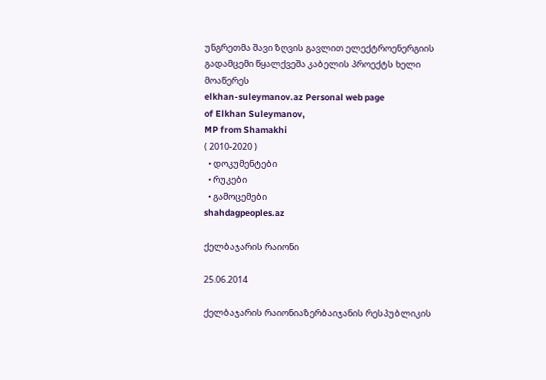უნგრეთმა შავი ზღვის გავლით ელექტროენერგიის გადამცემი წყალქვეშა კაბელის პროექტს ხელი მოაწერეს
elkhan-suleymanov.az Personal web page
of Elkhan Suleymanov,
MP from Shamakhi
( 2010-2020 )
  • დოკუმენტები
  • რუკები
  • გამოცემები
shahdagpeoples.az

ქელბაჯარის რაიონი

25.06.2014

ქელბაჯარის რაიონიაზერბაიჯანის რესპუბლიკის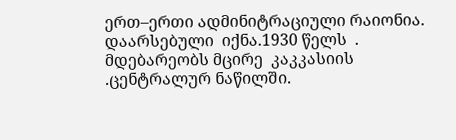ერთ–ერთი ადმინიტრაციული რაიონია. დაარსებული  იქნა.1930 წელს  . მდებარეობს მცირე  კაკკასიის .ცენტრალურ ნაწილში.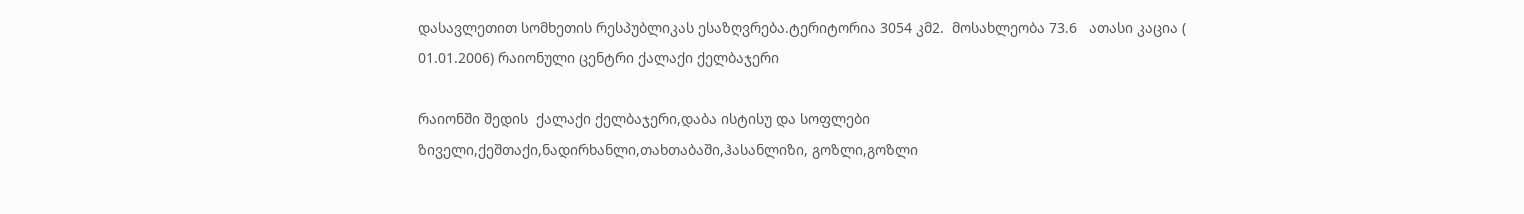დასავლეთით სომხეთის რესპუბლიკას ესაზღვრება.ტერიტორია 3054 კმ2.  მოსახლეობა 73.6   ათასი კაცია ( 01.01.2006) რაიონული ცენტრი ქალაქი ქელბაჯერი

რაიონში შედის  ქალაქი ქელბაჯერი,დაბა ისტისუ და სოფლები ზიველი,ქეშთაქი,ნადირხანლი,თახთაბაში,ჰასანლიზი, გოზლი,გოზლი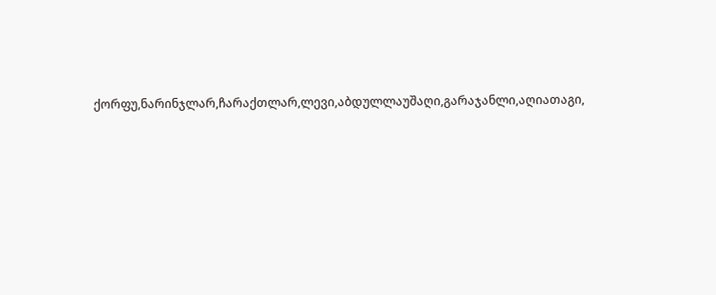ქორფუ,ნარინჯლარ,ჩარაქთლარ,ლევი,აბდულლაუშაღი,გარაჯანლი,აღიათაგი,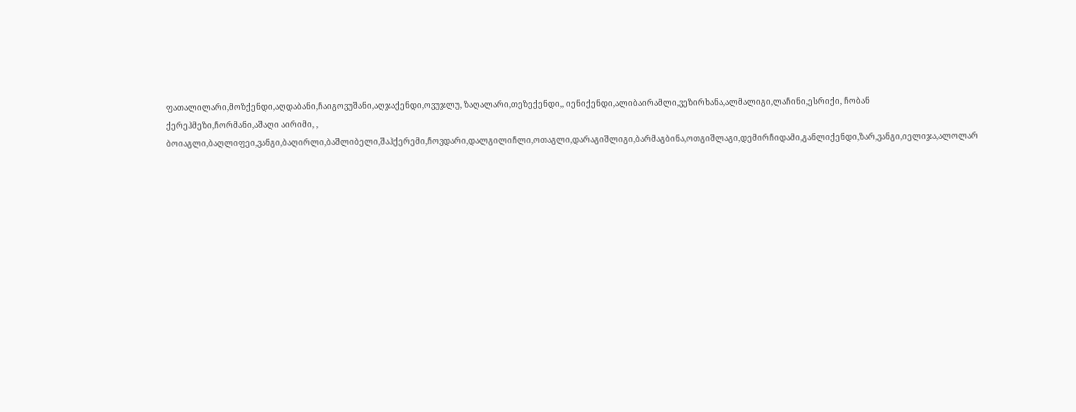ფათალილარი,მოზქენდი,აღდაბანი,ჩაიგოვუშანი,აღჯაქენდი,ოვუჯლუ, ზაღალარი,თეზექენდი,, იენიქენდი,ალიბაირამლი,ვეზირხანა,ალმალიგი,ლაჩინი,ესრიქი, ჩობან ქერეჰმეზი,ჩორმანი,აშაღი აირიმი, , ბოიაგლი,ბაღლიფეი,ვანგი,ბაღირლი,ბაშლიბელი,შაჰქერემი,ჩოვდარი,დალგილიჩლი,ოთაგლი,დარაგიშლიგი,ბარმაგბინა,ოთგიშლაგი,დემირჩიდამი,განლიქენდი,ზარ,ვანგი,იელიჯა,ალოლარ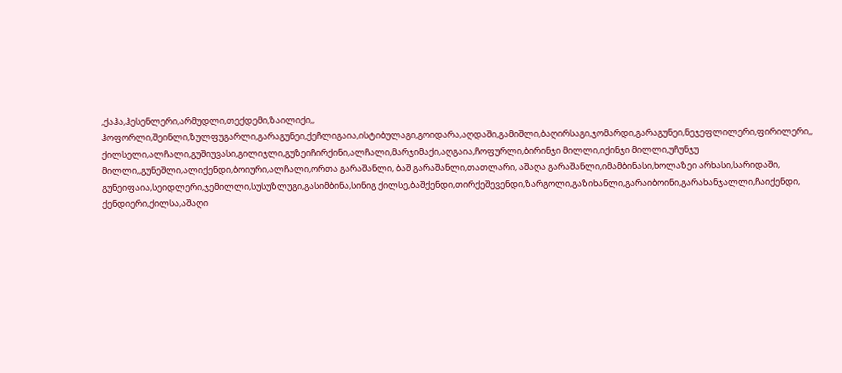,ქაჰა,ჰესენლერი,არმუდლი,თექდემი,ზაილიქი,, ჰოფორლი,შეინლი,ზულფუგარლი,გარაგუნეი,ქეჩლიგაია,ისტიბულაგი,გოიდარა,აღდაში,გამიშლი,ბაღირსაგი,ჯომარდი,გარაგუნეი,ნეჯეფლილერი,ფირილერი,, ქილსელი,ალჩალი,გუშიუვასი,გილიჯლი,გუზეიჩირქინი,ალჩალი,მარჯიმაქი,აღგაია,ჩოფურლი,ბირინჯი მილლი,იქინჯი მილლი,უჩუნჯუ მილლი,,გუნეშლი,ალიქენდი,ბოიური,ალჩალი,ორთა გარაშანლი, ბაშ გარაშანლი,თათლარი, აშაღა გარაშანლი,იმამბინასი,ხოლაზეი არხასი,სარიდაში, გუნეიფაია,სეიდლერი,ჯემილლი,სუსუზლუგი,გასიმბინა,სინიგ ქილსე,ბაშქენდი,თირქეშევენდი,ზარგოლი,გაზიხანლი,გარაიბოინი,გარახანჯალლი,ჩაიქენდი, ქენდიერი,ქილსა,აშაღი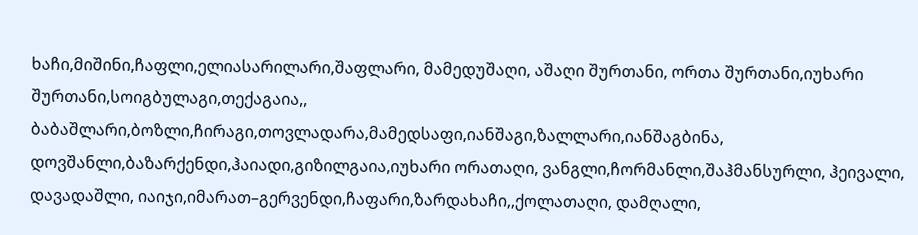ხაჩი,მიშინი,ჩაფლი,ელიასარილარი,შაფლარი, მამედუშაღი, აშაღი შურთანი, ორთა შურთანი,იუხარი შურთანი,სოიგბულაგი,თექაგაია,, ბაბაშლარი,ბოზლი,ჩირაგი,თოვლადარა,მამედსაფი,იანშაგი,ზალლარი,იანშაგბინა, დოვშანლი,ბაზარქენდი,ჰაიადი,გიზილგაია,იუხარი ორათაღი, ვანგლი,ჩორმანლი,შაჰმანსურლი, ჰეივალი, დავადაშლი, იაიჯი,იმარათ–გერვენდი,ჩაფარი,ზარდახაჩი,,ქოლათაღი, დამღალი,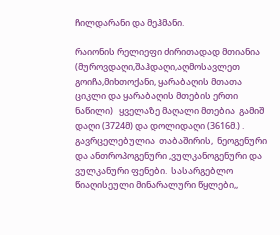ჩილდარანი და მეჰმანი.

რაიონის რელიეფი ძირითადად მთიანია  (მუროვდაღი,შაჰდაღი,აღმოსავლეთ გოიჩა,მიხთოქანი, ყარაბაღის მთათა ციკლი და ყარაბაღის მთების ერთი ნაწილი)   ყველაზე მაღალი მთებია  გამიშ დაღი (3724მ) და დოლიდაღი (3616მ.) . გავრცელებულია  თაბაშირის,  ნეოგენური და ანთროპოგენური ,ვულკანოგენური და  ვულკანური ფენები.  სასარგებლო წიაღისეული მინარალური წყლები,,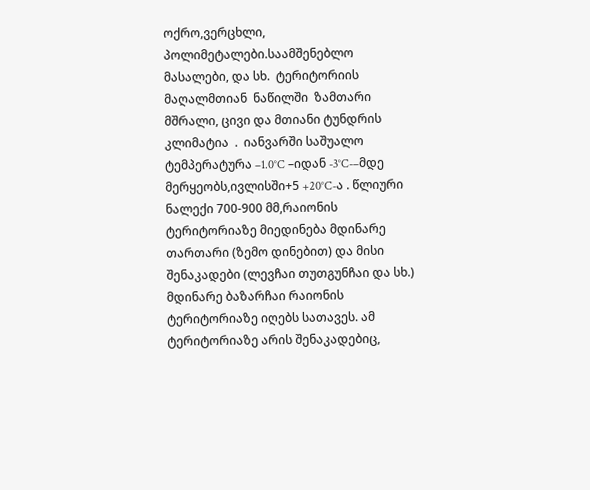ოქრო,ვერცხლი, პოლიმეტალები.საამშენებლო მასალები, და სხ.  ტერიტორიის მაღალმთიან  ნაწილში  ზამთარი მშრალი, ცივი და მთიანი ტუნდრის კლიმატია  .  იანვარში საშუალო ტემპერატურა –1.0°C –იდან -3°C-–მდე მერყეობს,ივლისში+5 +20°C-ა . წლიური ნალექი 700-900 მმ,რაიონის ტერიტორიაზე მიედინება მდინარე თართარი (ზემო დინებით) და მისი შენაკადები (ლევჩაი თუთგუნჩაი და სხ.) მდინარე ბაზარჩაი რაიონის ტერიტორიაზე იღებს სათავეს. ამ ტერიტორიაზე არის შენაკადებიც,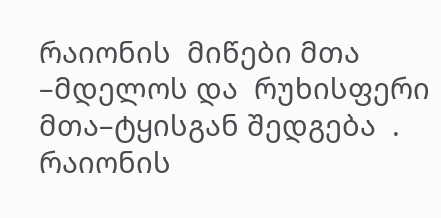რაიონის  მიწები მთა –მდელოს და  რუხისფერი მთა–ტყისგან შედგება  . რაიონის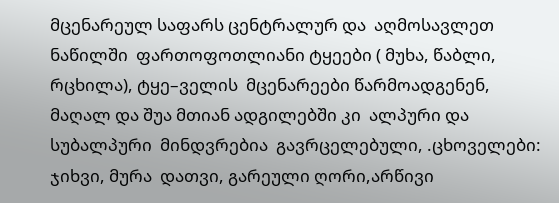მცენარეულ საფარს ცენტრალურ და  აღმოსავლეთ ნაწილში  ფართოფოთლიანი ტყეები ( მუხა, წაბლი, რცხილა), ტყე–ველის  მცენარეები წარმოადგენენ, მაღალ და შუა მთიან ადგილებში კი  ალპური და სუბალპური  მინდვრებია  გავრცელებული, .ცხოველები: ჯიხვი, მურა  დათვი, გარეული ღორი,არწივი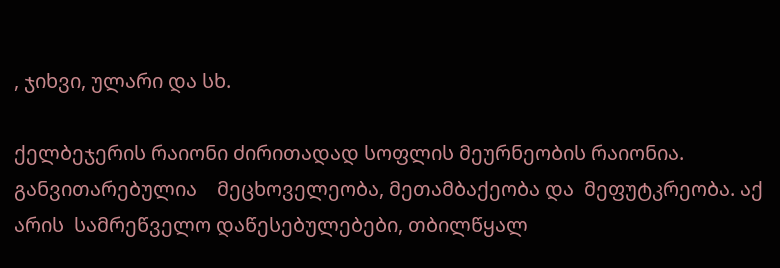, ჯიხვი, ულარი და სხ.

ქელბეჯერის რაიონი ძირითადად სოფლის მეურნეობის რაიონია. განვითარებულია    მეცხოველეობა, მეთამბაქეობა და  მეფუტკრეობა. აქ არის  სამრეწველო დაწესებულებები, თბილწყალ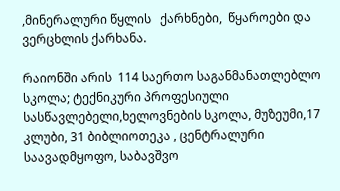,მინერალური წყლის   ქარხნები,  წყაროები და ვერცხლის ქარხანა.

რაიონში არის  114 საერთო საგანმანათლებლო   სკოლა; ტექნიკური პროფესიული სასწავლებელი,ხელოვნების სკოლა, მუზეუმი,17 კლუბი, 31 ბიბლიოთეკა , ცენტრალური საავადმყოფო, საბავშვო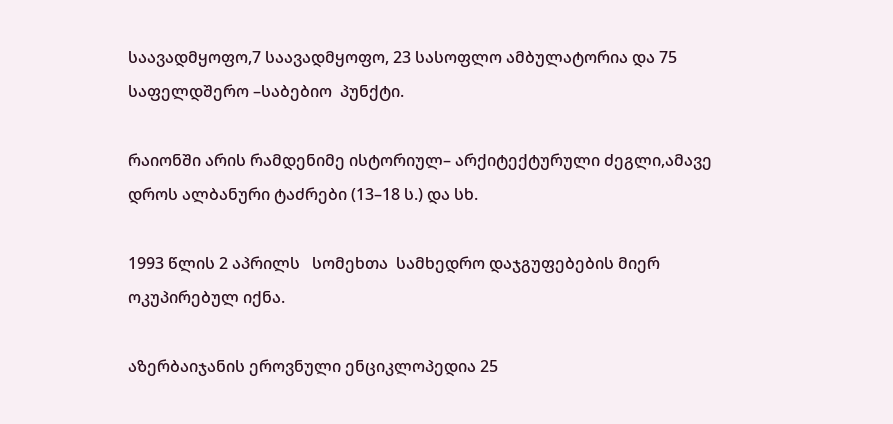საავადმყოფო,7 საავადმყოფო, 23 სასოფლო ამბულატორია და 75  საფელდშერო –საბებიო  პუნქტი.

რაიონში არის რამდენიმე ისტორიულ– არქიტექტურული ძეგლი,ამავე დროს ალბანური ტაძრები (13–18 ს.) და სხ.

1993 წლის 2 აპრილს   სომეხთა  სამხედრო დაჯგუფებების მიერ ოკუპირებულ იქნა.

აზერბაიჯანის ეროვნული ენციკლოპედია 25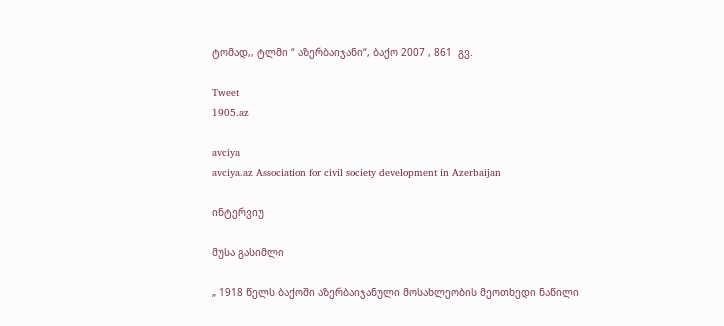ტომად,, ტლმი “ აზერბაიჯანი“, ბაქო 2007 , 861  გვ.

Tweet
1905.az

avciya
avciya.az Association for civil society development in Azerbaijan

ინტერვიუ

მუსა გასიმლი

„ 1918 წელს ბაქოში აზერბაიჯანული მოსახლეობის მეოთხედი ნაწილი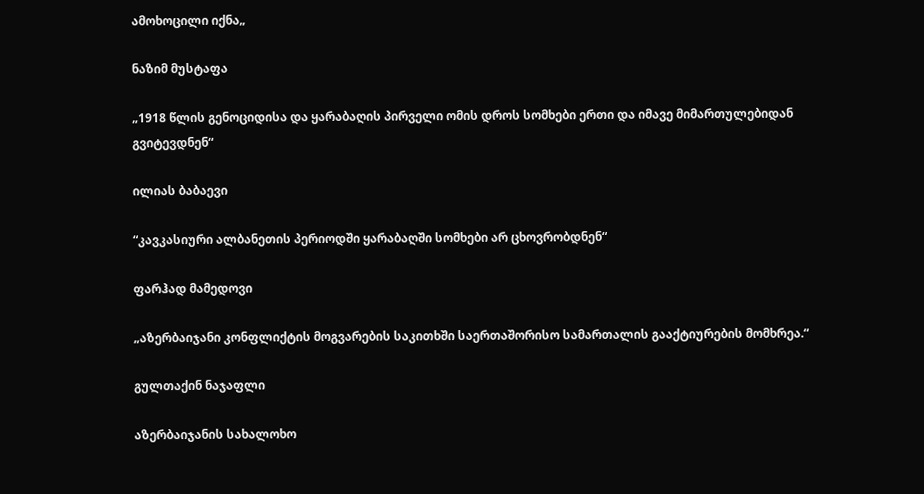ამოხოცილი იქნა„

ნაზიმ მუსტაფა

„1918 წლის გენოციდისა და ყარაბაღის პირველი ომის დროს სომხები ერთი და იმავე მიმართულებიდან გვიტევდნენ“

ილიას ბაბაევი

“კავკასიური ალბანეთის პერიოდში ყარაბაღში სომხები არ ცხოვრობდნენ“

ფარჰად მამედოვი

„აზერბაიჯანი კონფლიქტის მოგვარების საკითხში საერთაშორისო სამართალის გააქტიურების მომხრეა.“

გულთაქინ ნაჯაფლი

აზერბაიჯანის სახალოხო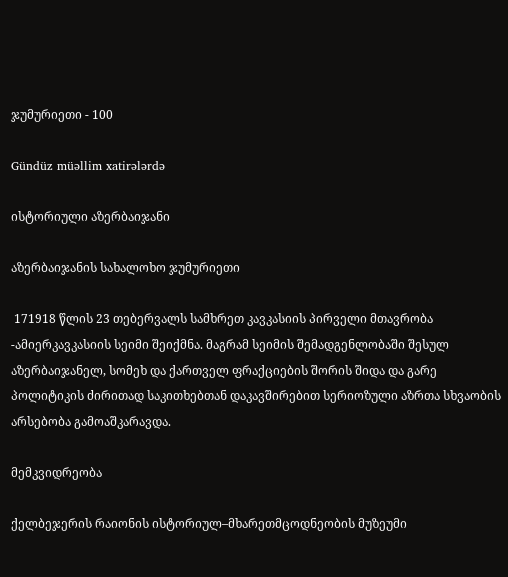ჯუმურიეთი - 100

Gündüz müəllim xatirələrdə

ისტორიული აზერბაიჯანი

აზერბაიჯანის სახალოხო ჯუმურიეთი

 171918 წლის 23 თებერვალს სამხრეთ კავკასიის პირველი მთავრობა -ამიერკავკასიის სეიმი შეიქმნა. მაგრამ სეიმის შემადგენლობაში შესულ აზერბაიჯანელ, სომეხ და ქართველ ფრაქციების შორის შიდა და გარე პოლიტიკის ძირითად საკითხებთან დაკავშირებით სერიოზული აზრთა სხვაობის არსებობა გამოაშკარავდა.

მემკვიდრეობა

ქელბეჯერის რაიონის ისტორიულ–მხარეთმცოდნეობის მუზეუმი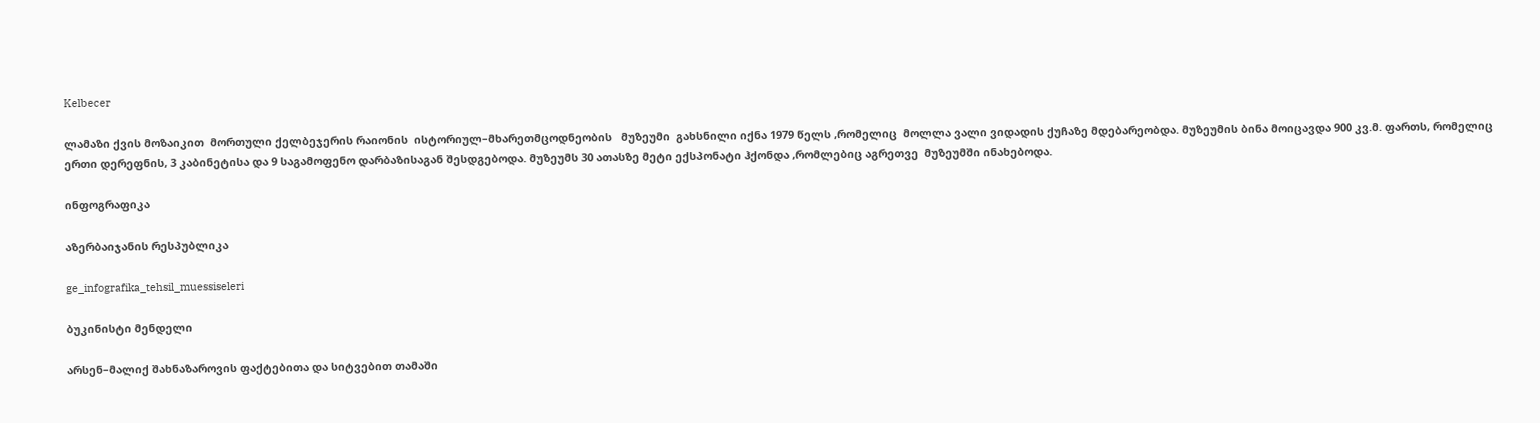Kelbecer

ლამაზი ქვის მოზაიკით  მორთული ქელბეჯერის რაიონის  ისტორიულ–მხარეთმცოდნეობის   მუზეუმი  გახსნილი იქნა 1979 წელს ,რომელიც  მოლლა ვალი ვიდადის ქუჩაზე მდებარეობდა. მუზეუმის ბინა მოიცავდა 900 კვ.მ. ფართს, რომელიც ერთი დერეფნის, 3 კაბინეტისა და 9 საგამოფენო დარბაზისაგან შესდგებოდა. მუზეუმს 30 ათასზე მეტი ექსპონატი ჰქონდა ,რომლებიც აგრეთვე  მუზეუმში ინახებოდა.

ინფოგრაფიკა

აზერბაიჯანის რესპუბლიკა

ge_infografika_tehsil_muessiseleri

ბუკინისტი მენდელი

არსენ–მალიქ შახნაზაროვის ფაქტებითა და სიტვებით თამაში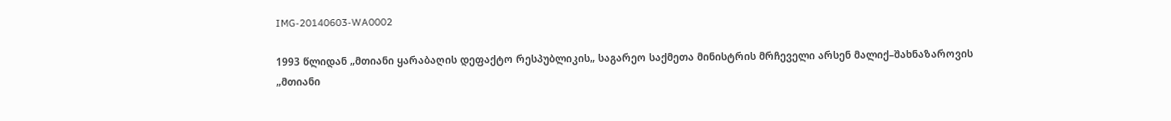IMG-20140603-WA0002

1993 წლიდან „მთიანი ყარაბაღის დეფაქტო რესპუბლიკის„ საგარეო საქმეთა მინისტრის მრჩეველი არსენ მალიქ–შახნაზაროვის   „მთიანი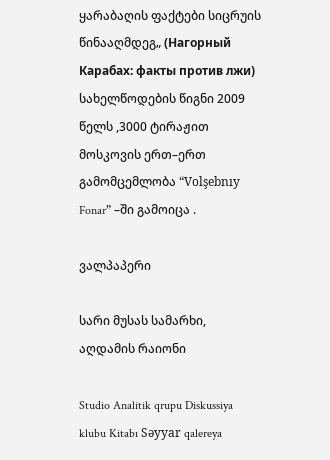ყარაბაღის ფაქტები სიცრუის წინააღმდეგ„ (Нагорный Карабах: факты против лжи) სახელწოდების წიგნი 2009 წელს ,3000 ტირაჟით მოსკოვის ერთ–ერთ გამომცემლობა “Volşebnıy Fonar” –ში გამოიცა .

ვალპაპერი

სარი მუსას სამარხი, აღდამის რაიონი

Studio Analitik qrupu Diskussiya klubu Kitabı Səyyar qalereya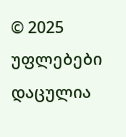© 2025 უფლებები დაცულია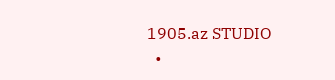1905.az STUDIO
  •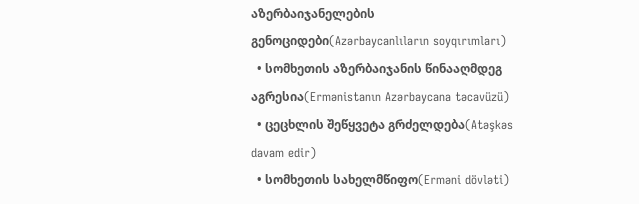აზერბაიჯანელების გენოციდები(Azərbaycanlıların soyqırımları)
  • სომხეთის აზერბაიჯანის წინააღმდეგ აგრესია(Ermənistanın Azərbaycana təcavüzü)
  • ცეცხლის შეწყვეტა გრძელდება(Atəşkəs davam edir)
  • სომხეთის სახელმწიფო(Erməni dövləti)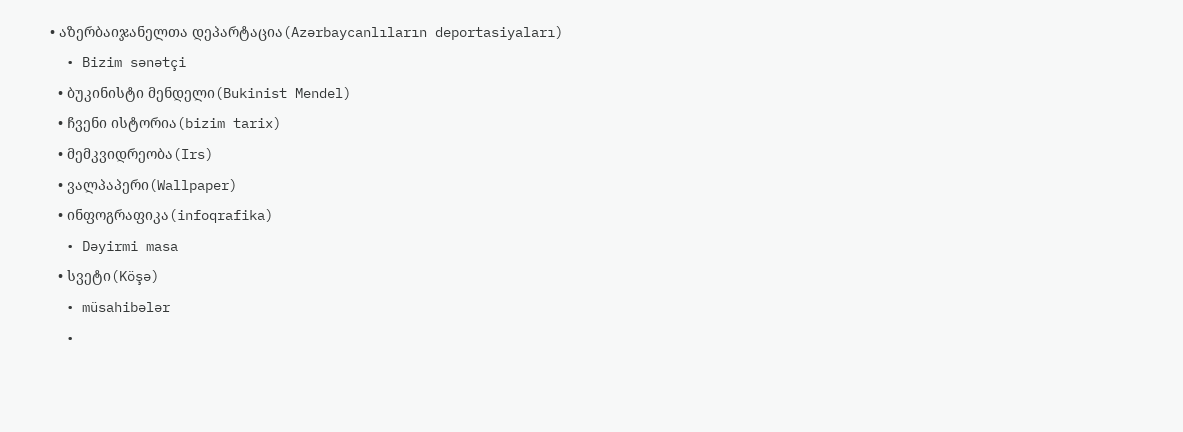• აზერბაიჯანელთა დეპარტაცია(Azərbaycanlıların deportasiyaları)
  • Bizim sənətçi
  • ბუკინისტი მენდელი(Bukinist Mendel)
  • ჩვენი ისტორია(bizim tarix)
  • მემკვიდრეობა(Irs)
  • ვალპაპერი(Wallpaper)
  • ინფოგრაფიკა(infoqrafika)
  • Dəyirmi masa
  • სვეტი(Köşə)
  • müsahibələr
  •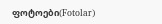ფოტოები(Fotolar)